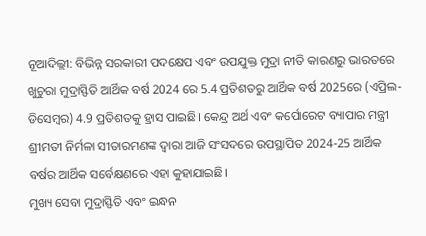ନୂଆଦିଲ୍ଲୀ: ବିଭିନ୍ନ ସରକାରୀ ପଦକ୍ଷେପ ଏବଂ ଉପଯୁକ୍ତ ମୁଦ୍ରା ନୀତି କାରଣରୁ ଭାରତରେ ଖୁଚୁରା ମୁଦ୍ରାସ୍ଫିତି ଆର୍ଥିକ ବର୍ଷ 2024 ରେ 5.4 ପ୍ରତିଶତରୁ ଆର୍ଥିକ ବର୍ଷ 2025ରେ (ଏପ୍ରିଲ-ଡିସେମ୍ବର) 4.9 ପ୍ରତିଶତକୁ ହ୍ରାସ ପାଇଛି। କେନ୍ଦ୍ର ଅର୍ଥ ଏବଂ କର୍ପୋରେଟ ବ୍ୟାପାର ମନ୍ତ୍ରୀ ଶ୍ରୀମତୀ ନିର୍ମଳା ସୀତାରମଣଙ୍କ ଦ୍ୱାରା ଆଜି ସଂସଦରେ ଉପସ୍ଥାପିତ 2024-25 ଆର୍ଥିକ ବର୍ଷର ଆର୍ଥିକ ସର୍ବେକ୍ଷଣରେ ଏହା କୁହାଯାଇଛି।
ମୁଖ୍ୟ ସେବା ମୁଦ୍ରାସ୍ଫିତି ଏବଂ ଇନ୍ଧନ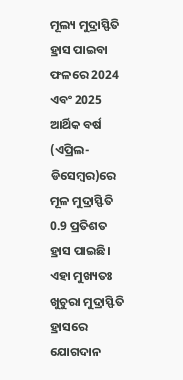ମୂଲ୍ୟ ମୁଦ୍ରାସ୍ଫିତି ହ୍ରାସ ପାଇବା ଫଳରେ 2024 ଏବଂ 2025 ଆର୍ଥିକ ବର୍ଷ (ଏପ୍ରିଲ-ଡିସେମ୍ବର)ରେ ମୂଳ ମୁଦ୍ରାସ୍ଫିତି 0.9 ପ୍ରତିଶତ ହ୍ରାସ ପାଇଛି। ଏହା ମୁଖ୍ୟତଃ ଖୁଚୁରା ମୁଦ୍ରାସ୍ଫିତି ହ୍ରାସରେ ଯୋଗଦାନ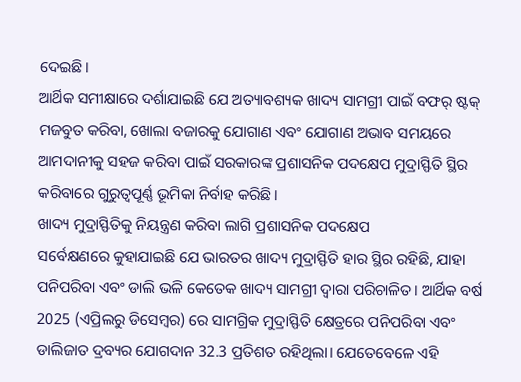ଦେଇଛି।
ଆର୍ଥିକ ସମୀକ୍ଷାରେ ଦର୍ଶାଯାଇଛି ଯେ ଅତ୍ୟାବଶ୍ୟକ ଖାଦ୍ୟ ସାମଗ୍ରୀ ପାଇଁ ବଫର୍ ଷ୍ଟକ୍ ମଜବୁତ କରିବା, ଖୋଲା ବଜାରକୁ ଯୋଗାଣ ଏବଂ ଯୋଗାଣ ଅଭାବ ସମୟରେ ଆମଦାନୀକୁ ସହଜ କରିବା ପାଇଁ ସରକାରଙ୍କ ପ୍ରଶାସନିକ ପଦକ୍ଷେପ ମୁଦ୍ରାସ୍ଫିତି ସ୍ଥିର କରିବାରେ ଗୁରୁତ୍ୱପୂର୍ଣ୍ଣ ଭୂମିକା ନିର୍ବାହ କରିଛି।
ଖାଦ୍ୟ ମୁଦ୍ରାସ୍ଫିତିକୁ ନିୟନ୍ତ୍ରଣ କରିବା ଲାଗି ପ୍ରଶାସନିକ ପଦକ୍ଷେପ
ସର୍ବେକ୍ଷଣରେ କୁହାଯାଇଛି ଯେ ଭାରତର ଖାଦ୍ୟ ମୁଦ୍ରାସ୍ଫିତି ହାର ସ୍ଥିର ରହିଛି, ଯାହା ପନିପରିବା ଏବଂ ଡାଲି ଭଳି କେତେକ ଖାଦ୍ୟ ସାମଗ୍ରୀ ଦ୍ୱାରା ପରିଚାଳିତ। ଆର୍ଥିକ ବର୍ଷ 2025 (ଏପ୍ରିଲରୁ ଡିସେମ୍ବର) ରେ ସାମଗ୍ରିକ ମୁଦ୍ରାସ୍ଫିତି କ୍ଷେତ୍ରରେ ପନିପରିବା ଏବଂ ଡାଲିଜାତ ଦ୍ରବ୍ୟର ଯୋଗଦାନ 32.3 ପ୍ରତିଶତ ରହିଥିଲା। ଯେତେବେଳେ ଏହି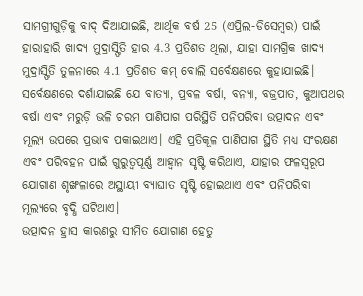ସାମଗ୍ରୀଗୁଡ଼ିକୁ ବାଦ୍ ଦିଆଯାଇଛି, ଆର୍ଥିକ ବର୍ଷ 25 (ଏପ୍ରିଲ-ଡିସେମ୍ବର) ପାଇଁ ହାରାହାରି ଖାଦ୍ୟ ମୁଦ୍ରାସ୍ଫିତି ହାର 4.3 ପ୍ରତିଶତ ଥିଲା, ଯାହା ସାମଗ୍ରିକ ଖାଦ୍ୟ ମୁଦ୍ରାସ୍ଫିତି ତୁଳନାରେ 4.1 ପ୍ରତିଶତ କମ୍ ବୋଲି ସର୍ବେକ୍ଷଣରେ କୁହାଯାଇଛି।
ସର୍ବେକ୍ଷଣରେ ଦର୍ଶାଯାଇଛି ଯେ ବାତ୍ୟା, ପ୍ରବଳ ବର୍ଷା, ବନ୍ୟା, ବଜ୍ରପାତ, କୁଆପଥର ବର୍ଷା ଏବଂ ମରୁଡ଼ି ଭଳି ଚରମ ପାଣିପାଗ ପରିସ୍ଥିତି ପନିପରିବା ଉତ୍ପାଦନ ଏବଂ ମୂଲ୍ୟ ଉପରେ ପ୍ରଭାବ ପକାଇଥାଏ। ଏହି ପ୍ରତିକୂଳ ପାଣିପାଗ ସ୍ଥିତି ମଧ୍ୟ ସଂରକ୍ଷଣ ଏବଂ ପରିବହନ ପାଇଁ ଗୁରୁତ୍ୱପୂର୍ଣ୍ଣ ଆହ୍ୱାନ ସୃଷ୍ଟି କରିଥାଏ, ଯାହାର ଫଳସ୍ୱରୂପ ଯୋଗାଣ ଶୃଙ୍ଖଳାରେ ଅସ୍ଥାୟୀ ବ୍ୟାଘାତ ସୃଷ୍ଟି ହୋଇଥାଏ ଏବଂ ପନିପରିବା ମୂଲ୍ୟରେ ବୃଦ୍ଧି ଘଟିଥାଏ।
ଉତ୍ପାଦନ ହ୍ରାସ କାରଣରୁ ସୀମିତ ଯୋଗାଣ ହେତୁ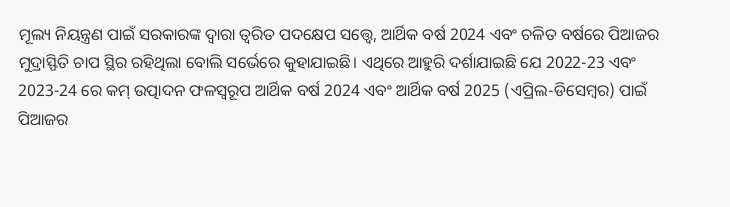ମୂଲ୍ୟ ନିୟନ୍ତ୍ରଣ ପାଇଁ ସରକାରଙ୍କ ଦ୍ୱାରା ତ୍ୱରିତ ପଦକ୍ଷେପ ସତ୍ତ୍ୱେ, ଆର୍ଥିକ ବର୍ଷ 2024 ଏବଂ ଚଳିତ ବର୍ଷରେ ପିଆଜର ମୁଦ୍ରାସ୍ଫିତି ଚାପ ସ୍ଥିର ରହିଥିଲା ବୋଲି ସର୍ଭେରେ କୁହାଯାଇଛି। ଏଥିରେ ଆହୁରି ଦର୍ଶାଯାଇଛି ଯେ 2022-23 ଏବଂ 2023-24 ରେ କମ୍ ଉତ୍ପାଦନ ଫଳସ୍ୱରୂପ ଆର୍ଥିକ ବର୍ଷ 2024 ଏବଂ ଆର୍ଥିକ ବର୍ଷ 2025 (ଏପ୍ରିଲ-ଡିସେମ୍ବର) ପାଇଁ ପିଆଜର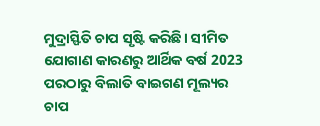ମୁଦ୍ରାସ୍ଫିତି ଚାପ ସୃଷ୍ଟି କରିଛି। ସୀମିତ ଯୋଗାଣ କାରଣରୁ ଆର୍ଥିକ ବର୍ଷ 2023 ପରଠାରୁ ବିଲାତି ବାଇଗଣ ମୂଲ୍ୟର ଚାପ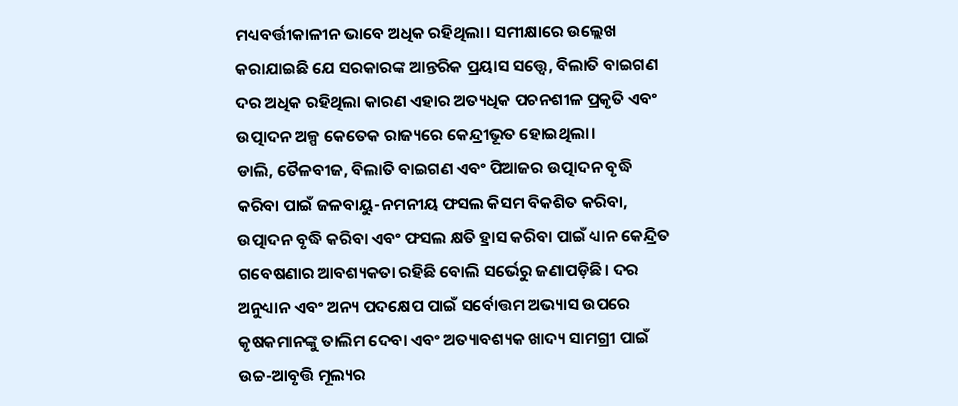ମଧ୍ୟବର୍ତ୍ତୀକାଳୀନ ଭାବେ ଅଧିକ ରହିଥିଲା। ସମୀକ୍ଷାରେ ଉଲ୍ଲେଖ କରାଯାଇଛି ଯେ ସରକାରଙ୍କ ଆନ୍ତରିକ ପ୍ରୟାସ ସତ୍ତ୍ୱେ, ବିଲାତି ବାଇଗଣ ଦର ଅଧିକ ରହିଥିଲା କାରଣ ଏହାର ଅତ୍ୟଧିକ ପଚନଶୀଳ ପ୍ରକୃତି ଏବଂ ଉତ୍ପାଦନ ଅଳ୍ପ କେତେକ ରାଜ୍ୟରେ କେନ୍ଦ୍ରୀଭୂତ ହୋଇଥିଲା।
ଡାଲି, ତୈଳବୀଜ, ବିଲାତି ବାଇଗଣ ଏବଂ ପିଆଜର ଉତ୍ପାଦନ ବୃଦ୍ଧି କରିବା ପାଇଁ ଜଳବାୟୁ-ନମନୀୟ ଫସଲ କିସମ ବିକଶିତ କରିବା, ଉତ୍ପାଦନ ବୃଦ୍ଧି କରିବା ଏବଂ ଫସଲ କ୍ଷତି ହ୍ରାସ କରିବା ପାଇଁ ଧ୍ୟାନ କେନ୍ଦ୍ରିତ ଗବେଷଣାର ଆବଶ୍ୟକତା ରହିଛି ବୋଲି ସର୍ଭେରୁ ଜଣାପଡ଼ିଛି। ଦର ଅନୁଧ୍ୟାନ ଏବଂ ଅନ୍ୟ ପଦକ୍ଷେପ ପାଇଁ ସର୍ବୋତ୍ତମ ଅଭ୍ୟାସ ଉପରେ କୃଷକମାନଙ୍କୁ ତାଲିମ ଦେବା ଏବଂ ଅତ୍ୟାବଶ୍ୟକ ଖାଦ୍ୟ ସାମଗ୍ରୀ ପାଇଁ ଉଚ୍ଚ-ଆବୃତ୍ତି ମୂଲ୍ୟର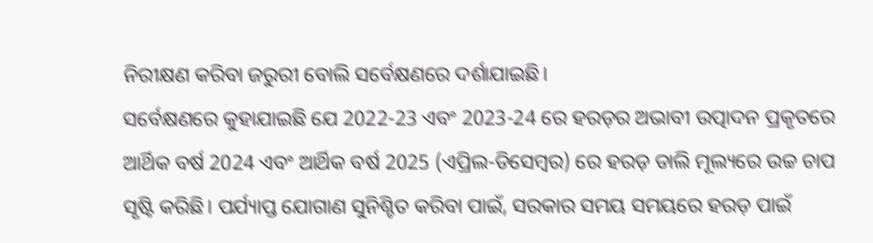ନିରୀକ୍ଷଣ କରିବା ଜରୁରୀ ବୋଲି ସର୍ବେକ୍ଷଣରେ ଦର୍ଶାଯାଇଛି।
ସର୍ବେକ୍ଷଣରେ କୁହାଯାଇଛି ଯେ 2022-23 ଏବଂ 2023-24 ରେ ହରଡ଼ର ଅଭାବୀ ଉତ୍ପାଦନ ପ୍ରକୃତରେ ଆର୍ଥିକ ବର୍ଷ 2024 ଏବଂ ଆର୍ଥିକ ବର୍ଷ 2025 (ଏପ୍ରିଲ-ଡିସେମ୍ବର) ରେ ହରଡ଼ ଡାଲି ମୂଲ୍ୟରେ ଉଚ୍ଚ ଚାପ ସୃଷ୍ଟି କରିଛି। ପର୍ଯ୍ୟାପ୍ତ ଯୋଗାଣ ସୁନିଶ୍ଚିତ କରିବା ପାଇଁ, ସରକାର ସମୟ ସମୟରେ ହରଡ଼ ପାଇଁ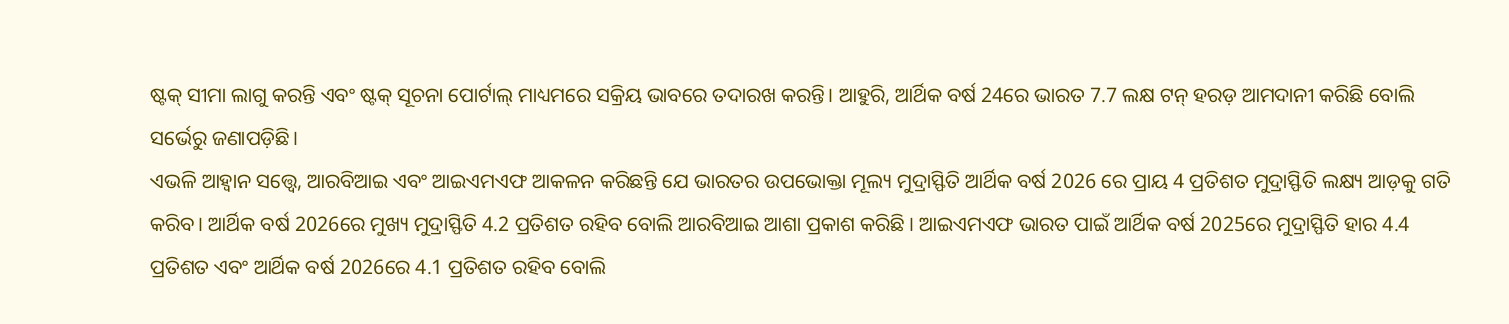ଷ୍ଟକ୍ ସୀମା ଲାଗୁ କରନ୍ତି ଏବଂ ଷ୍ଟକ୍ ସୂଚନା ପୋର୍ଟାଲ୍ ମାଧ୍ୟମରେ ସକ୍ରିୟ ଭାବରେ ତଦାରଖ କରନ୍ତି। ଆହୁରି, ଆର୍ଥିକ ବର୍ଷ 24ରେ ଭାରତ 7.7 ଲକ୍ଷ ଟନ୍ ହରଡ଼ ଆମଦାନୀ କରିଛି ବୋଲି ସର୍ଭେରୁ ଜଣାପଡ଼ିଛି।
ଏଭଳି ଆହ୍ୱାନ ସତ୍ତ୍ୱେ, ଆରବିଆଇ ଏବଂ ଆଇଏମଏଫ ଆକଳନ କରିଛନ୍ତି ଯେ ଭାରତର ଉପଭୋକ୍ତା ମୂଲ୍ୟ ମୁଦ୍ରାସ୍ଫିତି ଆର୍ଥିକ ବର୍ଷ 2026 ରେ ପ୍ରାୟ 4 ପ୍ରତିଶତ ମୁଦ୍ରାସ୍ଫିତି ଲକ୍ଷ୍ୟ ଆଡ଼କୁ ଗତି କରିବ। ଆର୍ଥିକ ବର୍ଷ 2026ରେ ମୁଖ୍ୟ ମୁଦ୍ରାସ୍ଫିତି 4.2 ପ୍ରତିଶତ ରହିବ ବୋଲି ଆରବିଆଇ ଆଶା ପ୍ରକାଶ କରିଛି । ଆଇଏମଏଫ ଭାରତ ପାଇଁ ଆର୍ଥିକ ବର୍ଷ 2025ରେ ମୁଦ୍ରାସ୍ଫିତି ହାର 4.4 ପ୍ରତିଶତ ଏବଂ ଆର୍ଥିକ ବର୍ଷ 2026ରେ 4.1 ପ୍ରତିଶତ ରହିବ ବୋଲି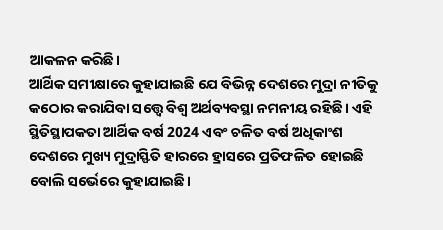ଆକଳନ କରିଛି।
ଆର୍ଥିକ ସମୀକ୍ଷାରେ କୁହାଯାଇଛି ଯେ ବିଭିନ୍ନ ଦେଶରେ ମୁଦ୍ରା ନୀତିକୁ କଠୋର କରାଯିବା ସତ୍ତ୍ୱେ ବିଶ୍ୱ ଅର୍ଥବ୍ୟବସ୍ଥା ନମନୀୟ ରହିଛି। ଏହି ସ୍ଥିତିସ୍ଥାପକତା ଆର୍ଥିକ ବର୍ଷ 2024 ଏବଂ ଚଳିତ ବର୍ଷ ଅଧିକାଂଶ ଦେଶରେ ମୁଖ୍ୟ ମୁଦ୍ରାସ୍ଫିତି ହାରରେ ହ୍ରାସରେ ପ୍ରତିଫଳିତ ହୋଇଛି ବୋଲି ସର୍ଭେରେ କୁହାଯାଇଛି।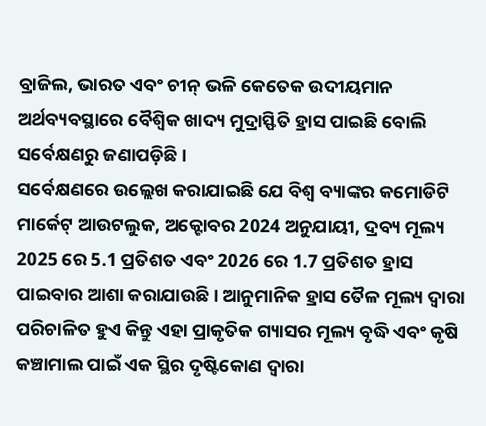ବ୍ରାଜିଲ, ଭାରତ ଏବଂ ଚୀନ୍ ଭଳି କେତେକ ଉଦୀୟମାନ ଅର୍ଥବ୍ୟବସ୍ଥାରେ ବୈଶ୍ୱିକ ଖାଦ୍ୟ ମୁଦ୍ରାସ୍ଫିତି ହ୍ରାସ ପାଇଛି ବୋଲି ସର୍ବେକ୍ଷଣରୁ ଜଣାପଡ଼ିଛି।
ସର୍ବେକ୍ଷଣରେ ଉଲ୍ଲେଖ କରାଯାଇଛି ଯେ ବିଶ୍ୱ ବ୍ୟାଙ୍କର କମୋଡିଟି ମାର୍କେଟ୍ ଆଉଟଲୁକ, ଅକ୍ଟୋବର 2024 ଅନୁଯାୟୀ, ଦ୍ରବ୍ୟ ମୂଲ୍ୟ 2025 ରେ 5.1 ପ୍ରତିଶତ ଏବଂ 2026 ରେ 1.7 ପ୍ରତିଶତ ହ୍ରାସ ପାଇବାର ଆଶା କରାଯାଉଛି। ଆନୁମାନିକ ହ୍ରାସ ତୈଳ ମୂଲ୍ୟ ଦ୍ୱାରା ପରିଚାଳିତ ହୁଏ କିନ୍ତୁ ଏହା ପ୍ରାକୃତିକ ଗ୍ୟାସର ମୂଲ୍ୟ ବୃଦ୍ଧି ଏବଂ କୃଷି କଞ୍ଚାମାଲ ପାଇଁ ଏକ ସ୍ଥିର ଦୃଷ୍ଟିକୋଣ ଦ୍ୱାରା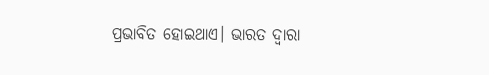ପ୍ରଭାବିତ ହୋଇଥାଏ। ଭାରତ ଦ୍ୱାରା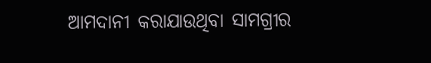ଆମଦାନୀ କରାଯାଉଥିବା ସାମଗ୍ରୀର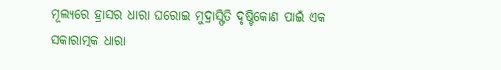ମୂଲ୍ୟରେ ହ୍ରାସର ଧାରା ଘରୋଇ ମୁଦ୍ରାସ୍ଫିତି ଦୃଷ୍ଟିକୋଣ ପାଇଁ ଏକ ସକାରାତ୍ମକ ଧାରା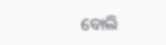ବୋଲି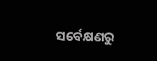ସର୍ବେକ୍ଷଣରୁ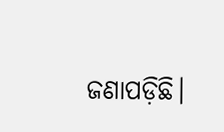ଜଣାପଡ଼ିଛି।